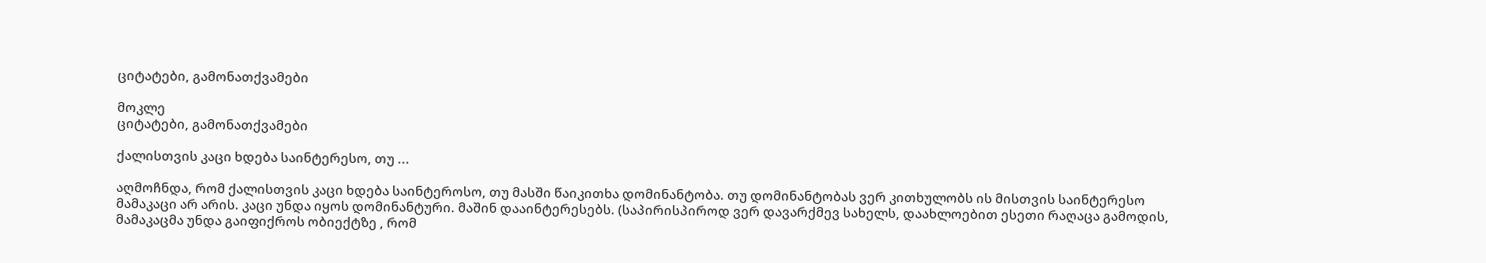ციტატები, გამონათქვამები

მოკლე
ციტატები, გამონათქვამები

ქალისთვის კაცი ხდება საინტერესო, თუ ...

აღმოჩნდა, რომ ქალისთვის კაცი ხდება საინტეროსო, თუ მასში წაიკითხა დომინანტობა. თუ დომინანტობას ვერ კითხულობს ის მისთვის საინტერესო მამაკაცი არ არის. კაცი უნდა იყოს დომინანტური. მაშინ დააინტერესებს. (საპირისპიროდ ვერ დავარქმევ სახელს, დაახლოებით ესეთი რაღაცა გამოდის, მამაკაცმა უნდა გაიფიქროს ობიექტზე , რომ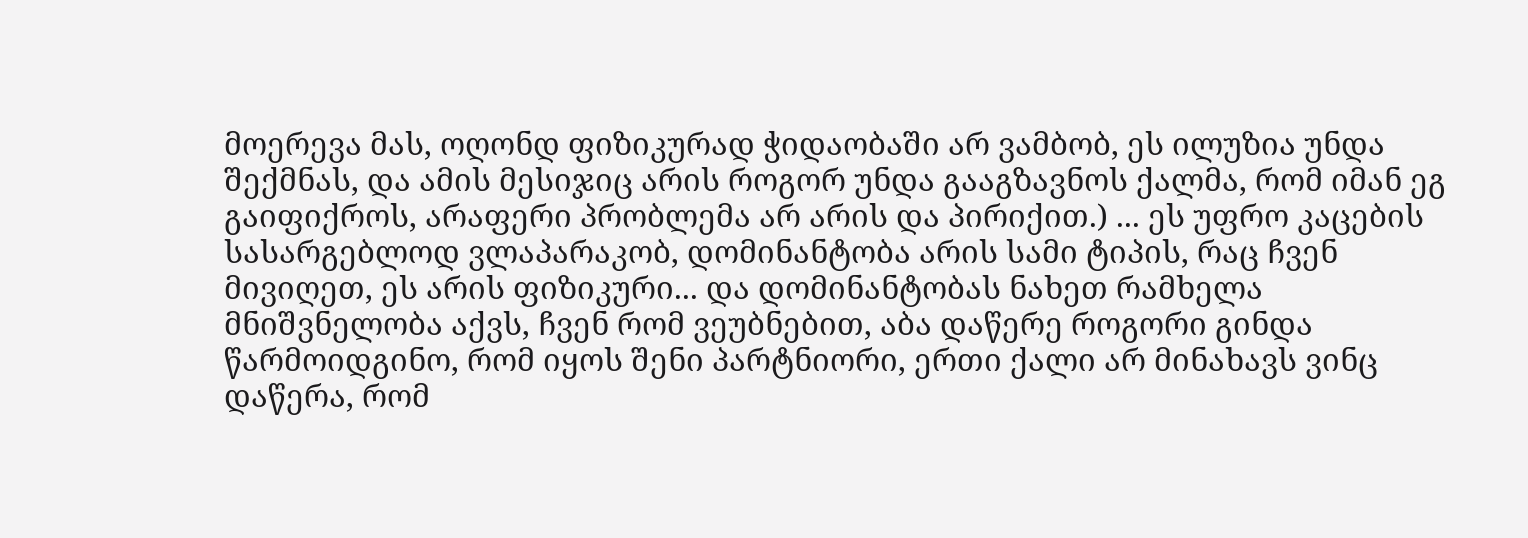მოერევა მას, ოღონდ ფიზიკურად ჭიდაობაში არ ვამბობ, ეს ილუზია უნდა შექმნას, და ამის მესიჯიც არის როგორ უნდა გააგზავნოს ქალმა, რომ იმან ეგ გაიფიქროს, არაფერი პრობლემა არ არის და პირიქით.) ... ეს უფრო კაცების სასარგებლოდ ვლაპარაკობ, დომინანტობა არის სამი ტიპის, რაც ჩვენ მივიღეთ, ეს არის ფიზიკური... და დომინანტობას ნახეთ რამხელა მნიშვნელობა აქვს, ჩვენ რომ ვეუბნებით, აბა დაწერე როგორი გინდა წარმოიდგინო, რომ იყოს შენი პარტნიორი, ერთი ქალი არ მინახავს ვინც დაწერა, რომ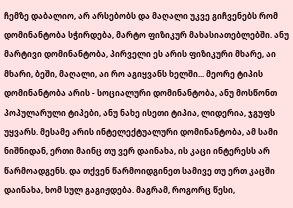ჩემზე დაბალიო, არ არსებობს და მაღალი უკვე გიჩვენებს რომ დომინანტობა სჭირდება, მარტო ფიზიკურ მახასიათებლებში. ანუ მარტივი დომინანტობა, პირველი ეს არის ფიზიკური მხარე, აი მხარი, ბეში, მაღალი, აი რო აგიყვანს ხელში... მეორე ტიპის დომინანტობა არის - სოციალური დომინანტობა, ანუ მოსწონთ პოპულარული ტიპები, ანუ ნახე ისეთი ტიპია, ლიდერია, ჯგუფს უყვარს. მესამე არის ინტელექტუალური დომინანტობა, ამ სამი ნიშნიდან, ერთი მაინც თუ ვერ დაინახა, ის კაცი ინტერესს არ წარმოადგენს. და თქვენ წარმოიდგინეთ სამივე თუ ერთ კაცში დაინახა, ხომ სულ გაგიჟდება. მაგრამ, როგორც წესი,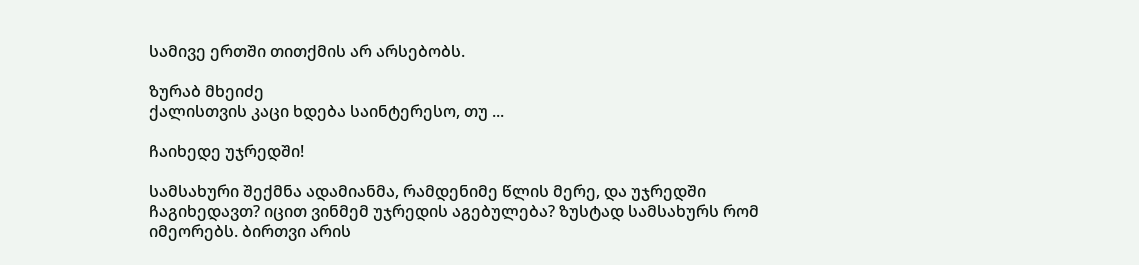სამივე ერთში თითქმის არ არსებობს.

ზურაბ მხეიძე
ქალისთვის კაცი ხდება საინტერესო, თუ ...

ჩაიხედე უჯრედში!

სამსახური შექმნა ადამიანმა, რამდენიმე წლის მერე, და უჯრედში ჩაგიხედავთ? იცით ვინმემ უჯრედის აგებულება? ზუსტად სამსახურს რომ იმეორებს. ბირთვი არის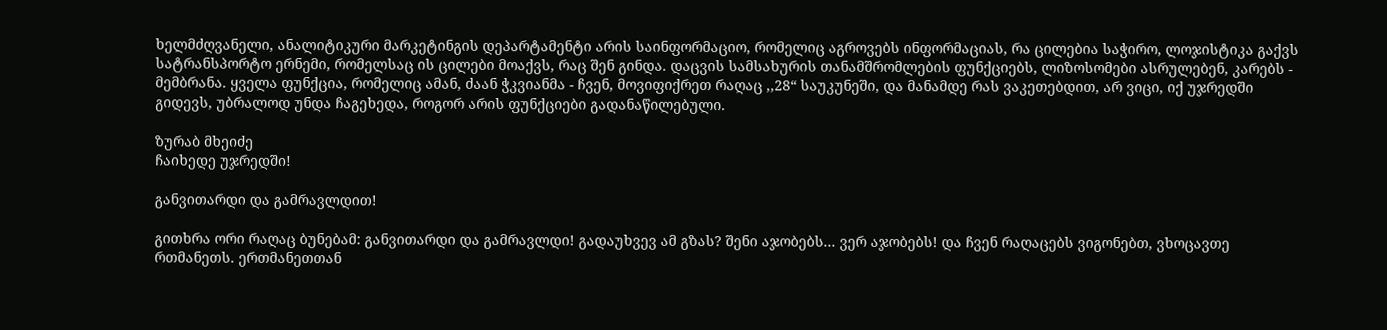ხელმძღვანელი, ანალიტიკური მარკეტინგის დეპარტამენტი არის საინფორმაციო, რომელიც აგროვებს ინფორმაციას, რა ცილებია საჭირო, ლოჯისტიკა გაქვს სატრანსპორტო ერნემი, რომელსაც ის ცილები მოაქვს, რაც შენ გინდა. დაცვის სამსახურის თანამშრომლების ფუნქციებს, ლიზოსომები ასრულებენ, კარებს - მემბრანა. ყველა ფუნქცია, რომელიც ამან, ძაან ჭკვიანმა - ჩვენ, მოვიფიქრეთ რაღაც ,,28“ საუკუნეში, და მანამდე რას ვაკეთებდით, არ ვიცი, იქ უჯრედში გიდევს, უბრალოდ უნდა ჩაგეხედა, როგორ არის ფუნქციები გადანაწილებული.

ზურაბ მხეიძე
ჩაიხედე უჯრედში!

განვითარდი და გამრავლდით!

გითხრა ორი რაღაც ბუნებამ: განვითარდი და გამრავლდი! გადაუხვევ ამ გზას? შენი აჯობებს... ვერ აჯობებს! და ჩვენ რაღაცებს ვიგონებთ, ვხოცავთე რთმანეთს. ერთმანეთთან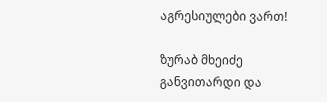აგრესიულები ვართ!

ზურაბ მხეიძე
განვითარდი და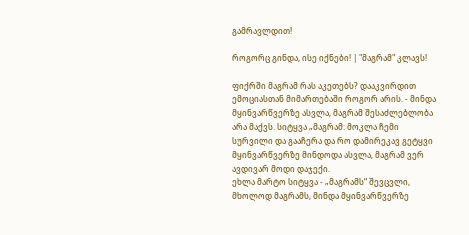გამრავლდით!

როგორც გინდა, ისე იქნები! | "მაგრამ" კლავს!

ფიქრში მაგრამ რას აკეთებს? დააკვირდით ემოციასთან მიმართებაში როგორ არის. - მინდა მყინვარწვერზე ასვლა, მაგრამ შესაძლებლობა არა მაქვს. სიტყვა „მაგრამ: მოკლა ჩემი სურვილი და გააჩერა და რო დამირეკავ გეტყვი მყინვარწვერზე მინდოდა ასვლა, მაგრამ ვერ ავდივარ მოდი დაჯექი.
ეხლა მარტო სიტყვა - „მაგრამს“ შევცვლი, მხოლოდ მაგრამს, მინდა მყინვარწვერზე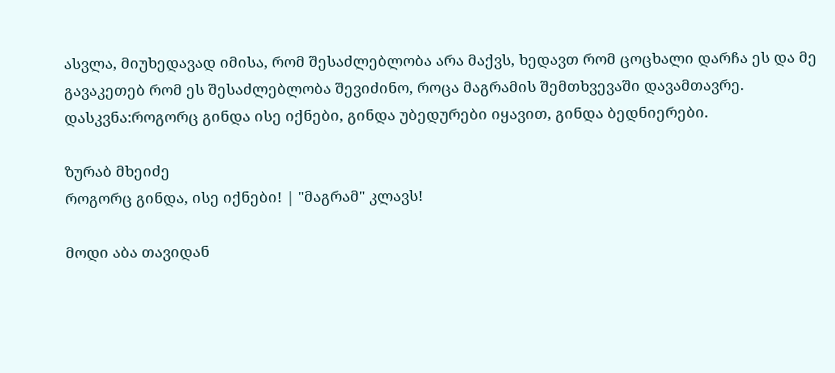ასვლა, მიუხედავად იმისა, რომ შესაძლებლობა არა მაქვს, ხედავთ რომ ცოცხალი დარჩა ეს და მე გავაკეთებ რომ ეს შესაძლებლობა შევიძინო, როცა მაგრამის შემთხვევაში დავამთავრე.
დასკვნა:როგორც გინდა ისე იქნები, გინდა უბედურები იყავით, გინდა ბედნიერები.

ზურაბ მხეიძე
როგორც გინდა, ისე იქნები! | "მაგრამ" კლავს!

მოდი აბა თავიდან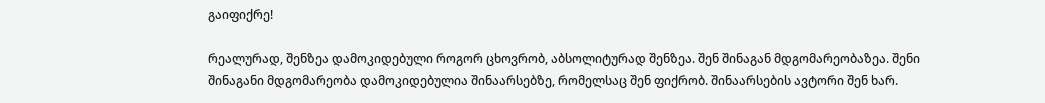გაიფიქრე!

რეალურად, შენზეა დამოკიდებული როგორ ცხოვრობ, აბსოლიტურად შენზეა. შენ შინაგან მდგომარეობაზეა. შენი შინაგანი მდგომარეობა დამოკიდებულია შინაარსებზე, რომელსაც შენ ფიქრობ. შინაარსების ავტორი შენ ხარ.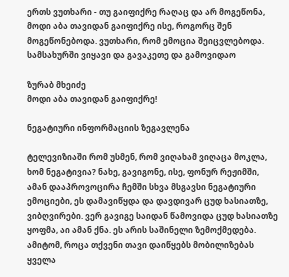ერთს ვუთხარი - თუ გაიფიქრე რაღაც და არ მოგეწონა, მოდი აბა თავიდან გაიფიქრე ისე, როგორც შენ მოგეწონებოდა. ვუთხარი, რომ ემოცია შეიცვლებოდა. სამსახურში ვიყავი და გავაკეთე და გამოვიდაო

ზურაბ მხეიძე
მოდი აბა თავიდან გაიფიქრე!

ნეგატიური ინფორმაციის ზეგავლენა

ტელევიზიაში რომ უსმენ, რომ ვიღახამ ვიღაცა მოკლა, ხომ ნეგატივია? ნახე, გავიგონე, ისე, ფონურ რეჟიმში, ამან დააპროვოცირა ჩემში სხვა მსგავსი ნეგატიური ემოციები, ეს დამავიწყდა და დავდივარ ცუდ ხასიათზე, ვიბღვირები. ვერ გავიგე საიდან წამოვიდა ცუდ ხასიათზე ყოფმა, აი ამან ქნა. ეს არის საშინელი ზემოქმედება. ამიტომ, როცა თქვენი თავი დაიწყებს მობილიზებას ყველა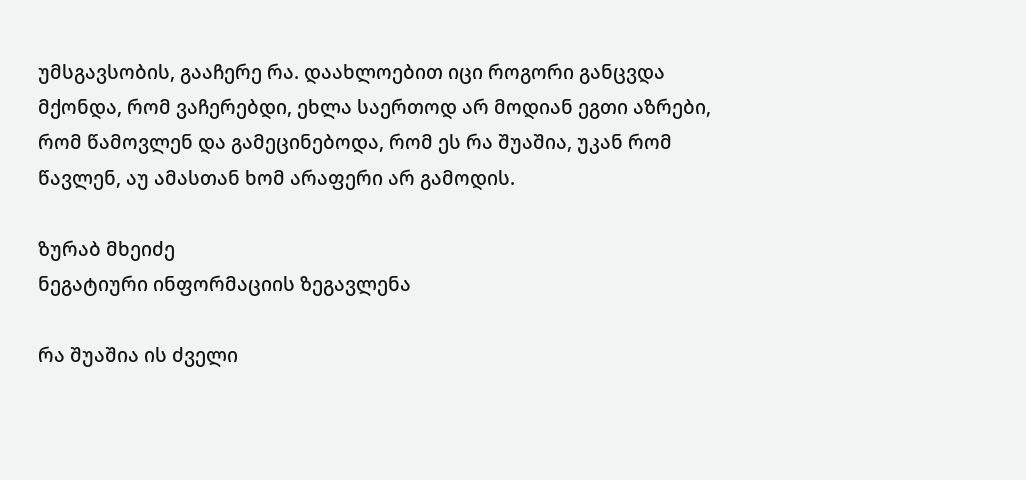უმსგავსობის, გააჩერე რა. დაახლოებით იცი როგორი განცვდა მქონდა, რომ ვაჩერებდი, ეხლა საერთოდ არ მოდიან ეგთი აზრები, რომ წამოვლენ და გამეცინებოდა, რომ ეს რა შუაშია, უკან რომ წავლენ, აუ ამასთან ხომ არაფერი არ გამოდის.

ზურაბ მხეიძე
ნეგატიური ინფორმაციის ზეგავლენა

რა შუაშია ის ძველი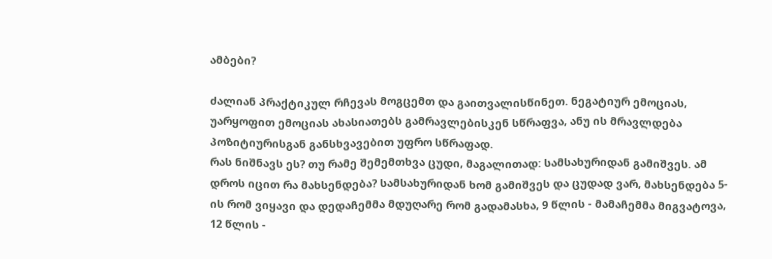ამბები?

ძალიან პრაქტიკულ რჩევას მოგცემთ და გაითვალისწინეთ. ნეგატიურ ემოციას, უარყოფით ემოციას ახასიათებს გამრავლებისკენ სწრაფვა, ანუ ის მრავლდება პოზიტიურისგან განსხვავებით უფრო სწრაფად.
რას ნიშნავს ეს? თუ რამე შემემთხვა ცუდი, მაგალითად: სამსახურიდან გამიშვეს. ამ დროს იცით რა მახსენდება? სამსახურიდან ხომ გამიშვეს და ცუდად ვარ, მახსენდება 5-ის რომ ვიყავი და დედაჩემმა მდუღარე რომ გადამასხა, 9 წლის - მამაჩემმა მიგვატოვა, 12 წლის -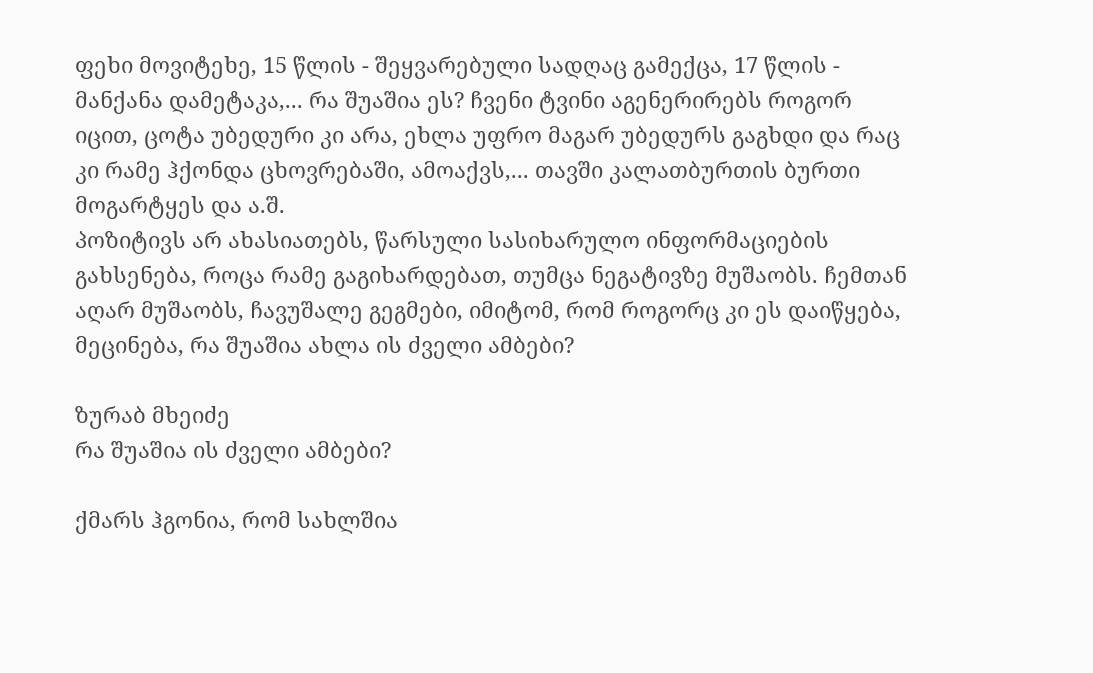ფეხი მოვიტეხე, 15 წლის - შეყვარებული სადღაც გამექცა, 17 წლის - მანქანა დამეტაკა,... რა შუაშია ეს? ჩვენი ტვინი აგენერირებს როგორ იცით, ცოტა უბედური კი არა, ეხლა უფრო მაგარ უბედურს გაგხდი და რაც კი რამე ჰქონდა ცხოვრებაში, ამოაქვს,... თავში კალათბურთის ბურთი მოგარტყეს და ა.შ.
პოზიტივს არ ახასიათებს, წარსული სასიხარულო ინფორმაციების გახსენება, როცა რამე გაგიხარდებათ, თუმცა ნეგატივზე მუშაობს. ჩემთან აღარ მუშაობს, ჩავუშალე გეგმები, იმიტომ, რომ როგორც კი ეს დაიწყება, მეცინება, რა შუაშია ახლა ის ძველი ამბები?

ზურაბ მხეიძე
რა შუაშია ის ძველი ამბები?

ქმარს ჰგონია, რომ სახლშია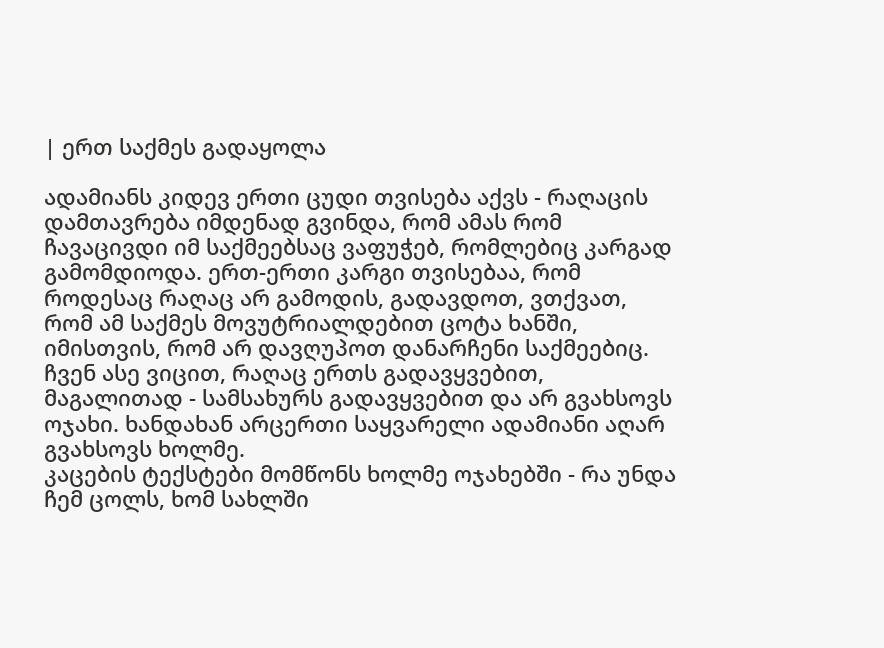| ერთ საქმეს გადაყოლა

ადამიანს კიდევ ერთი ცუდი თვისება აქვს - რაღაცის დამთავრება იმდენად გვინდა, რომ ამას რომ ჩავაცივდი იმ საქმეებსაც ვაფუჭებ, რომლებიც კარგად გამომდიოდა. ერთ-ერთი კარგი თვისებაა, რომ როდესაც რაღაც არ გამოდის, გადავდოთ, ვთქვათ, რომ ამ საქმეს მოვუტრიალდებით ცოტა ხანში, იმისთვის, რომ არ დავღუპოთ დანარჩენი საქმეებიც.
ჩვენ ასე ვიცით, რაღაც ერთს გადავყვებით, მაგალითად - სამსახურს გადავყვებით და არ გვახსოვს ოჯახი. ხანდახან არცერთი საყვარელი ადამიანი აღარ გვახსოვს ხოლმე.
კაცების ტექსტები მომწონს ხოლმე ოჯახებში - რა უნდა ჩემ ცოლს, ხომ სახლში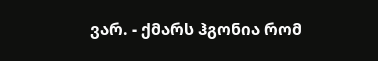ვარ. - ქმარს ჰგონია რომ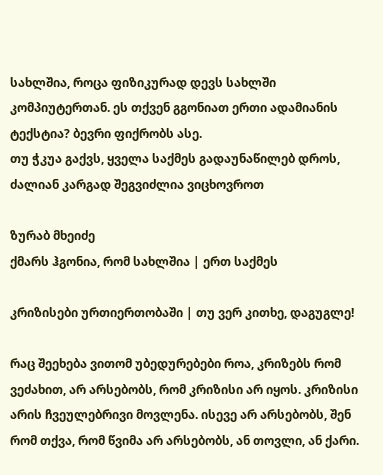სახლშია, როცა ფიზიკურად დევს სახლში კომპიუტერთან. ეს თქვენ გგონიათ ერთი ადამიანის ტექსტია? ბევრი ფიქრობს ასე.
თუ ჭკუა გაქვს, ყველა საქმეს გადაუნაწილებ დროს, ძალიან კარგად შეგვიძლია ვიცხოვროთ

ზურაბ მხეიძე
ქმარს ჰგონია, რომ სახლშია | ერთ საქმეს

კრიზისები ურთიერთობაში | თუ ვერ კითხე, დაგუგლე!

რაც შეეხება ვითომ უბედურებები როა, კრიზებს რომ ვეძახით, არ არსებობს, რომ კრიზისი არ იყოს. კრიზისი არის ჩვეულებრივი მოვლენა. ისევე არ არსებობს, შენ რომ თქვა, რომ წვიმა არ არსებობს, ან თოვლი, ან ქარი.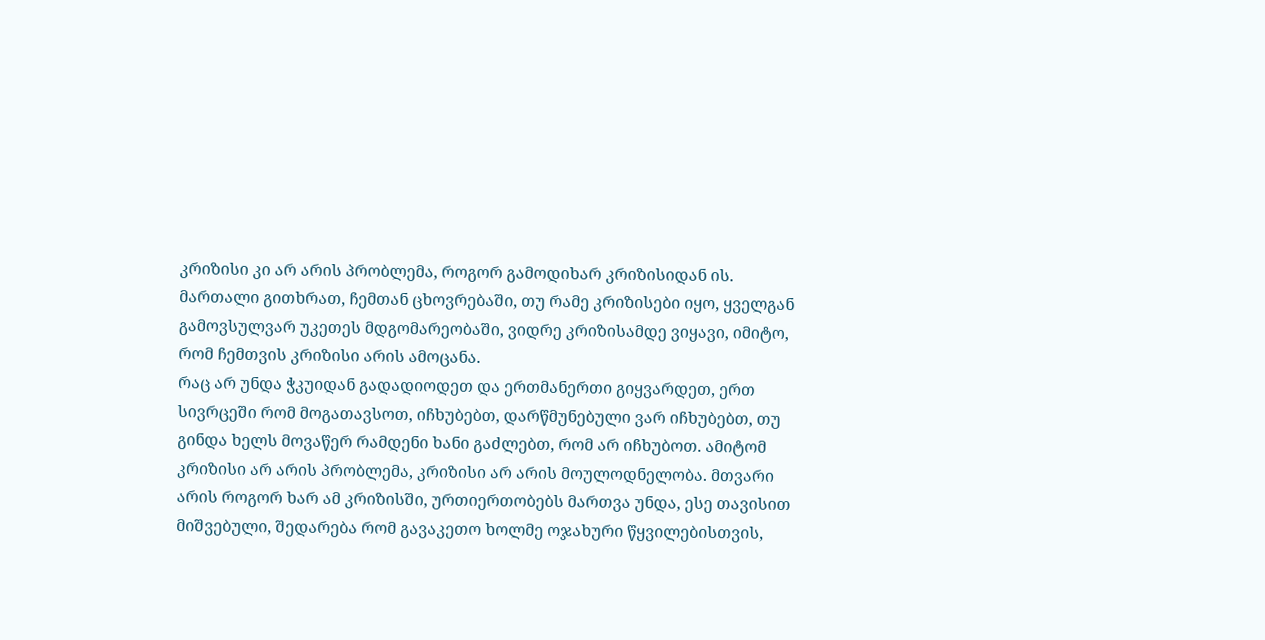კრიზისი კი არ არის პრობლემა, როგორ გამოდიხარ კრიზისიდან ის. მართალი გითხრათ, ჩემთან ცხოვრებაში, თუ რამე კრიზისები იყო, ყველგან გამოვსულვარ უკეთეს მდგომარეობაში, ვიდრე კრიზისამდე ვიყავი, იმიტო, რომ ჩემთვის კრიზისი არის ამოცანა.
რაც არ უნდა ჭკუიდან გადადიოდეთ და ერთმანერთი გიყვარდეთ, ერთ სივრცეში რომ მოგათავსოთ, იჩხუბებთ, დარწმუნებული ვარ იჩხუბებთ, თუ გინდა ხელს მოვაწერ რამდენი ხანი გაძლებთ, რომ არ იჩხუბოთ. ამიტომ კრიზისი არ არის პრობლემა, კრიზისი არ არის მოულოდნელობა. მთვარი არის როგორ ხარ ამ კრიზისში, ურთიერთობებს მართვა უნდა, ესე თავისით მიშვებული, შედარება რომ გავაკეთო ხოლმე ოჯახური წყვილებისთვის,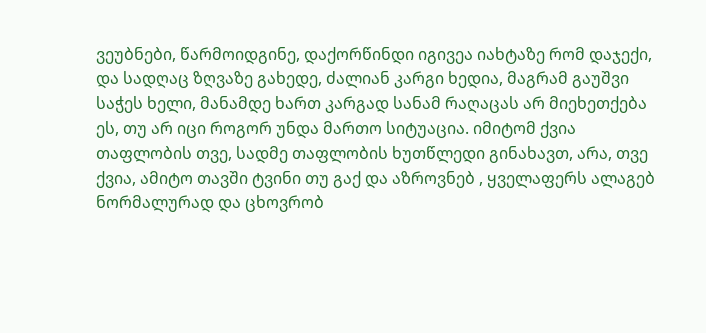ვეუბნები, წარმოიდგინე, დაქორწინდი იგივეა იახტაზე რომ დაჯექი, და სადღაც ზღვაზე გახედე, ძალიან კარგი ხედია, მაგრამ გაუშვი საჭეს ხელი, მანამდე ხართ კარგად სანამ რაღაცას არ მიეხეთქება ეს, თუ არ იცი როგორ უნდა მართო სიტუაცია. იმიტომ ქვია თაფლობის თვე, სადმე თაფლობის ხუთწლედი გინახავთ, არა, თვე ქვია, ამიტო თავში ტვინი თუ გაქ და აზროვნებ , ყველაფერს ალაგებ ნორმალურად და ცხოვრობ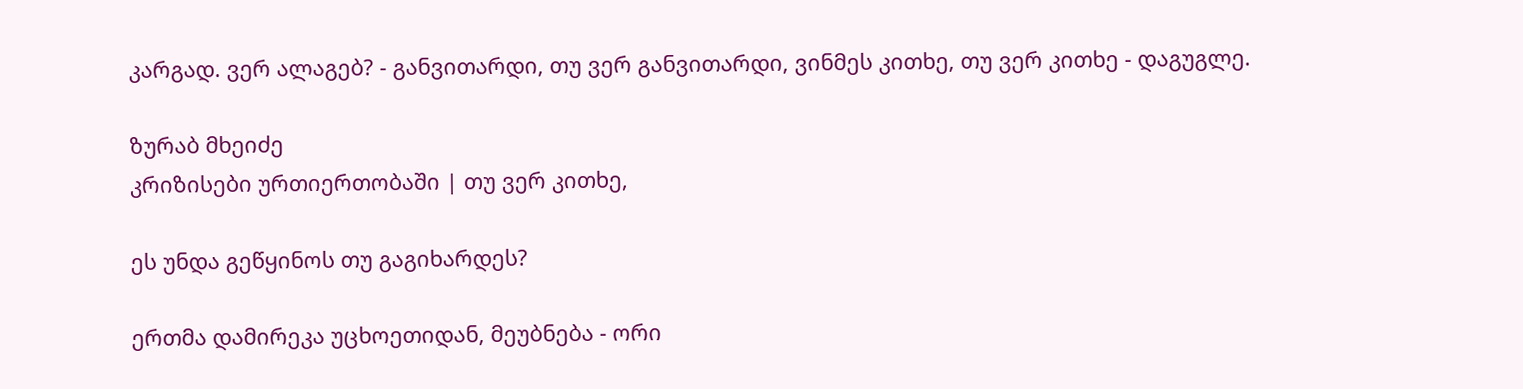კარგად. ვერ ალაგებ? - განვითარდი, თუ ვერ განვითარდი, ვინმეს კითხე, თუ ვერ კითხე - დაგუგლე.

ზურაბ მხეიძე
კრიზისები ურთიერთობაში | თუ ვერ კითხე,

ეს უნდა გეწყინოს თუ გაგიხარდეს?

ერთმა დამირეკა უცხოეთიდან, მეუბნება - ორი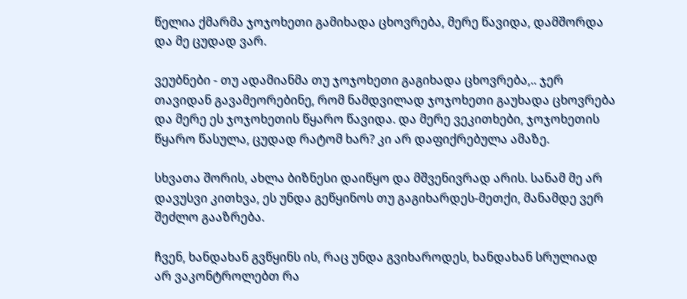წელია ქმარმა ჯოჯოხეთი გამიხადა ცხოვრება, მერე წავიდა, დამშორდა და მე ცუდად ვარ.

ვეუბნები - თუ ადამიანმა თუ ჯოჯოხეთი გაგიხადა ცხოვრება,.. ჯერ თავიდან გავამეორებინე, რომ ნამდვილად ჯოჯოხეთი გაუხადა ცხოვრება და მერე ეს ჯოჯოხეთის წყარო წავიდა. და მერე ვეკითხები, ჯოჯოხეთის წყარო წასულა, ცუდად რატომ ხარ? კი არ დაფიქრებულა ამაზე.

სხვათა შორის, ახლა ბიზნესი დაიწყო და მშვენივრად არის. სანამ მე არ დავუსვი კითხვა, ეს უნდა გეწყინოს თუ გაგიხარდეს-მეთქი, მანამდე ვერ შეძლო გააზრება.

ჩვენ, ხანდახან გვწყინს ის, რაც უნდა გვიხაროდეს, ხანდახან სრულიად არ ვაკონტროლებთ რა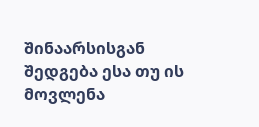შინაარსისგან შედგება ესა თუ ის მოვლენა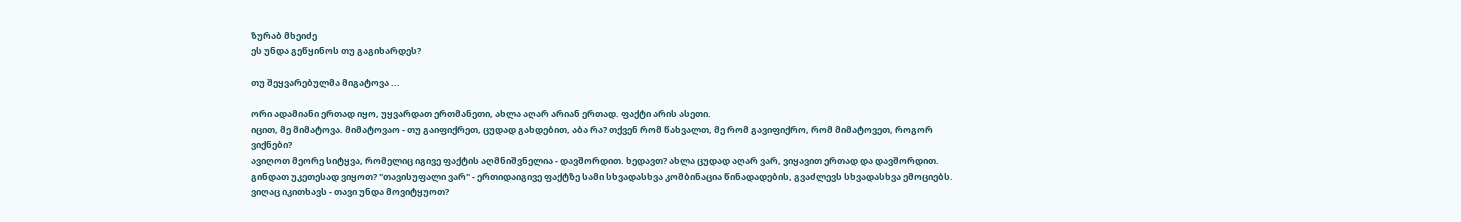ზურაბ მხეიძე
ეს უნდა გეწყინოს თუ გაგიხარდეს?

თუ შეყვარებულმა მიგატოვა ...

ორი ადამიანი ერთად იყო, უყვარდათ ერთმანეთი, ახლა აღარ არიან ერთად. ფაქტი არის ასეთი.
იცით, მე მიმატოვა. მიმატოვაო - თუ გაიფიქრეთ, ცუდად გახდებით, აბა რა? თქვენ რომ წახვალთ, მე რომ გავიფიქრო, რომ მიმატოვეთ, როგორ ვიქნები?
ავიღოთ მეორე სიტყვა, რომელიც იგივე ფაქტის აღმნიშვნელია - დავშორდით. ხედავთ? ახლა ცუდად აღარ ვარ, ვიყავით ერთად და დავშორდით.
გინდათ უკეთესად ვიყოთ? "თავისუფალი ვარ" - ერთიდაიგივე ფაქტზე სამი სხვადასხვა კომბინაცია წინადადების, გვაძლევს სხვადასხვა ემოციებს.
ვიღაც იკითხავს - თავი უნდა მოვიტყუოთ?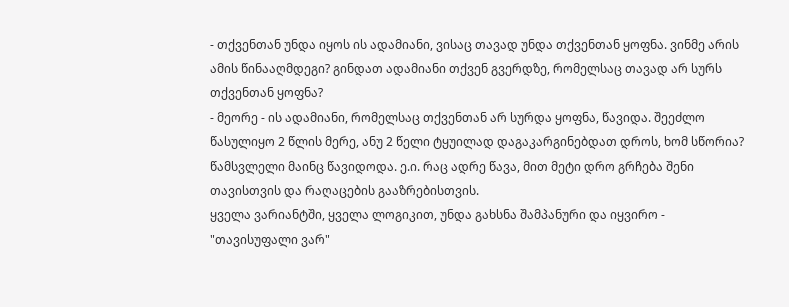- თქვენთან უნდა იყოს ის ადამიანი, ვისაც თავად უნდა თქვენთან ყოფნა. ვინმე არის ამის წინააღმდეგი? გინდათ ადამიანი თქვენ გვერდზე, რომელსაც თავად არ სურს თქვენთან ყოფნა?
- მეორე - ის ადამიანი, რომელსაც თქვენთან არ სურდა ყოფნა, წავიდა. შეეძლო წასულიყო 2 წლის მერე, ანუ 2 წელი ტყუილად დაგაკარგინებდათ დროს, ხომ სწორია? წამსვლელი მაინც წავიდოდა. ე.ი. რაც ადრე წავა, მით მეტი დრო გრჩება შენი თავისთვის და რაღაცების გააზრებისთვის.
ყველა ვარიანტში, ყველა ლოგიკით, უნდა გახსნა შამპანური და იყვირო - "თავისუფალი ვარ"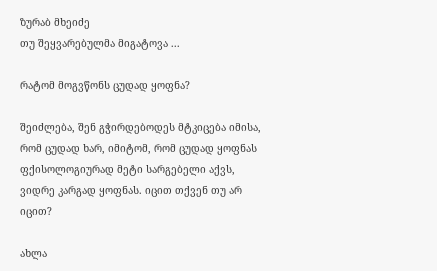ზურაბ მხეიძე
თუ შეყვარებულმა მიგატოვა ...

რატომ მოგვწონს ცუდად ყოფნა?

შეიძლება, შენ გჭირდებოდეს მტკიცება იმისა, რომ ცუდად ხარ, იმიტომ, რომ ცუდად ყოფნას ფქისოლოგიურად მეტი სარგებელი აქვს, ვიდრე კარგად ყოფნას. იცით თქვენ თუ არ იცით?

ახლა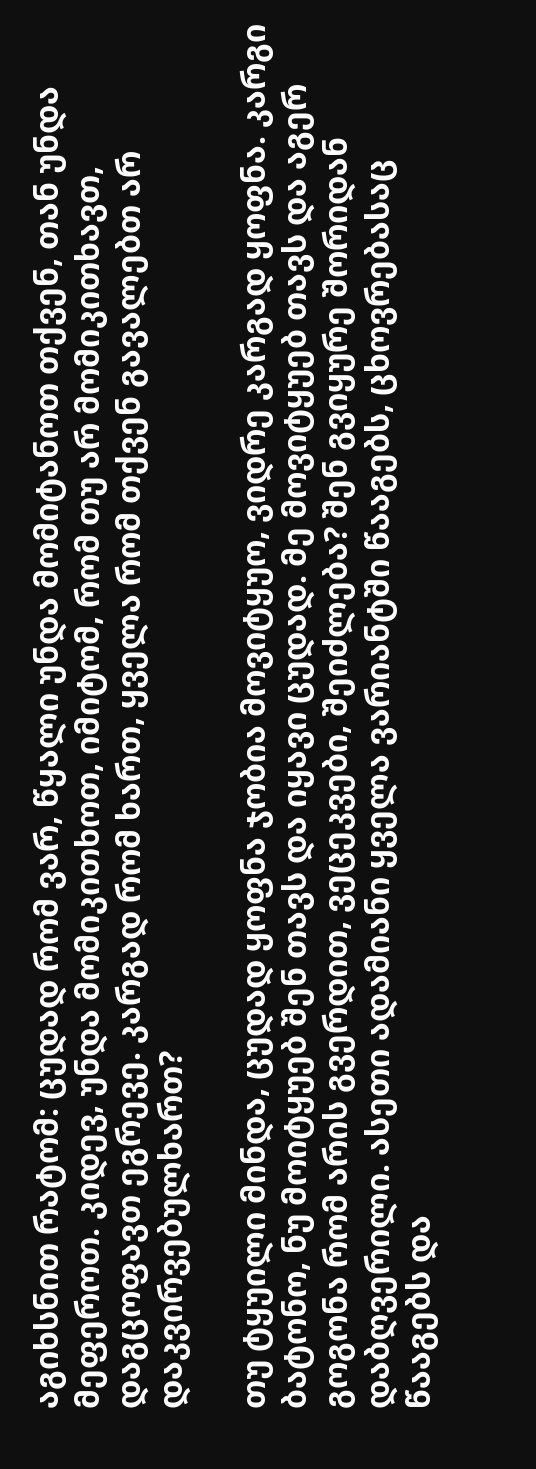აგიხსნით რატომ: ცუდად რომ ვარ, წყალი უნდა მომიტანოთ თქვენ, თან უნდა მეფეროთ. კიდევ, უნდა მომიკითხოთ, იმიტომ, რომ თუ არ მომიკითხავთ, დაგცოფავთ ეგრევე. კარგად რომ ხართ, ყველა რომ თქვენ გავალებთ არ დაკვირვებულხართ?

თუ ტყუილი მინდა, ცუდად ყოფნა ჯობია მოვიტყუო, ვიდრე კარგად ყოფნა. კარგი ბატონო, ნუ მოიტყუებ შენ თავს და იყავი ცუდად. მე მოვიტყუებ თავს და აგერ გოგონა რომ არის გვერდით, ვეცეკვები, შეიძლება? შენ გვიყურე შორიდან დაბღვერილი. ასეთი ადამიანი ყველა ვარიანტში წააგებს, ცხოვრებასაც წააგებს და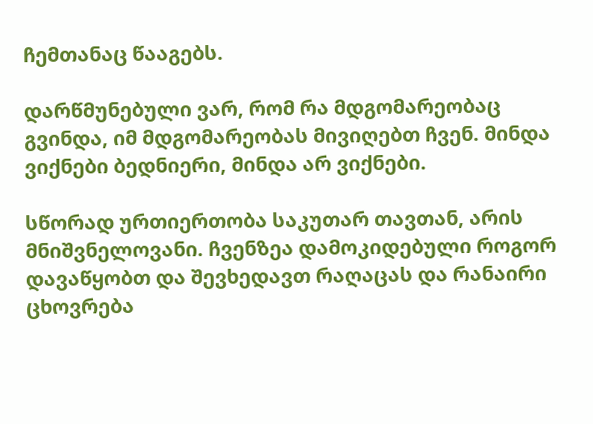ჩემთანაც წააგებს.

დარწმუნებული ვარ, რომ რა მდგომარეობაც გვინდა, იმ მდგომარეობას მივიღებთ ჩვენ. მინდა ვიქნები ბედნიერი, მინდა არ ვიქნები.

სწორად ურთიერთობა საკუთარ თავთან, არის მნიშვნელოვანი. ჩვენზეა დამოკიდებული როგორ დავაწყობთ და შევხედავთ რაღაცას და რანაირი ცხოვრება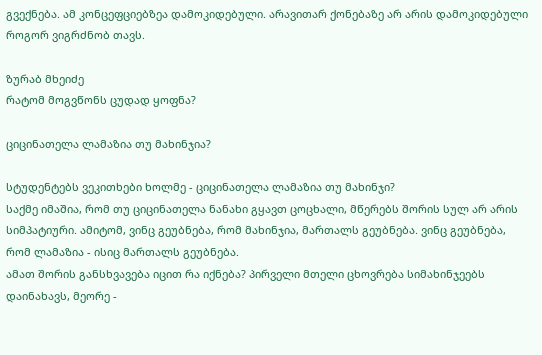გვექნება. ამ კონცეფციებზეა დამოკიდებული. არავითარ ქონებაზე არ არის დამოკიდებული როგორ ვიგრძნობ თავს.

ზურაბ მხეიძე
რატომ მოგვწონს ცუდად ყოფნა?

ციცინათელა ლამაზია თუ მახინჯია?

სტუდენტებს ვეკითხები ხოლმე - ციცინათელა ლამაზია თუ მახინჯი?
საქმე იმაშია, რომ თუ ციცინათელა ნანახი გყავთ ცოცხალი, მწერებს შორის სულ არ არის სიმპატიური. ამიტომ, ვინც გეუბნება, რომ მახინჯია, მართალს გეუბნება. ვინც გეუბნება, რომ ლამაზია - ისიც მართალს გეუბნება.
ამათ შორის განსხვავება იცით რა იქნება? პირველი მთელი ცხოვრება სიმახინჯეებს დაინახავს, მეორე -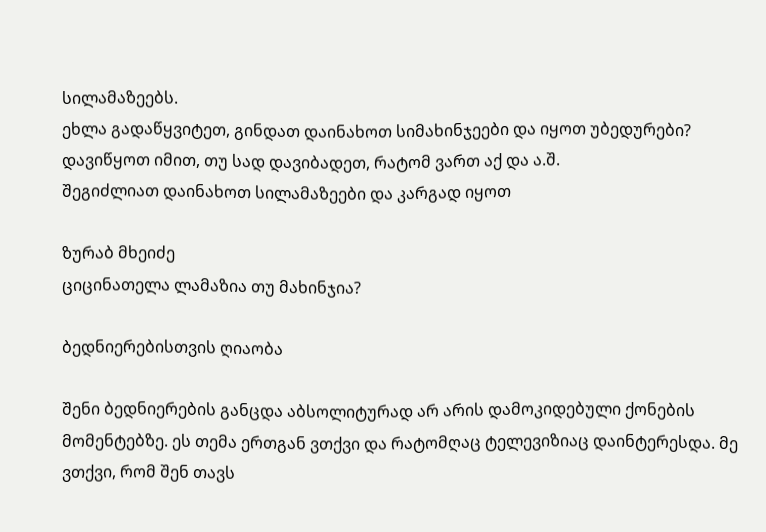სილამაზეებს.
ეხლა გადაწყვიტეთ, გინდათ დაინახოთ სიმახინჯეები და იყოთ უბედურები? დავიწყოთ იმით, თუ სად დავიბადეთ, რატომ ვართ აქ და ა.შ.
შეგიძლიათ დაინახოთ სილამაზეები და კარგად იყოთ

ზურაბ მხეიძე
ციცინათელა ლამაზია თუ მახინჯია?

ბედნიერებისთვის ღიაობა

შენი ბედნიერების განცდა აბსოლიტურად არ არის დამოკიდებული ქონების მომენტებზე. ეს თემა ერთგან ვთქვი და რატომღაც ტელევიზიაც დაინტერესდა. მე ვთქვი, რომ შენ თავს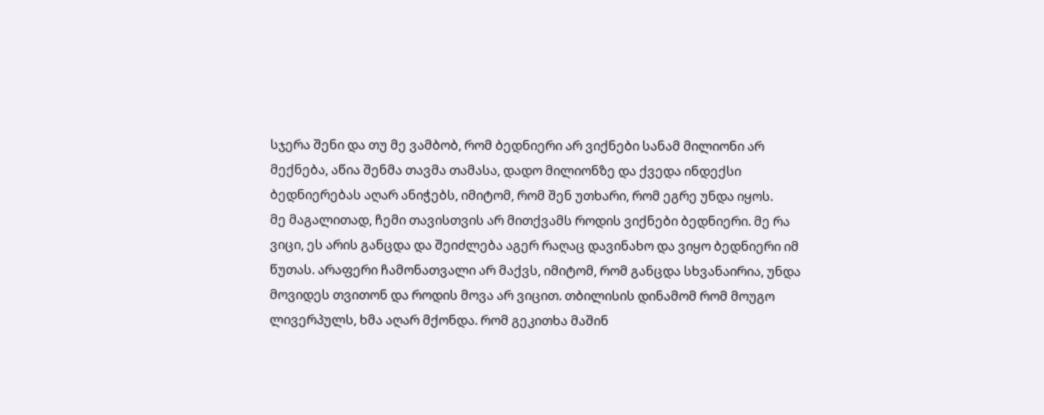სჯერა შენი და თუ მე ვამბობ, რომ ბედნიერი არ ვიქნები სანამ მილიონი არ მექნება, აწია შენმა თავმა თამასა, დადო მილიონზე და ქვედა ინდექსი ბედნიერებას აღარ ანიჭებს, იმიტომ, რომ შენ უთხარი, რომ ეგრე უნდა იყოს.
მე მაგალითად, ჩემი თავისთვის არ მითქვამს როდის ვიქნები ბედნიერი. მე რა ვიცი, ეს არის განცდა და შეიძლება აგერ რაღაც დავინახო და ვიყო ბედნიერი იმ წუთას. არაფერი ჩამონათვალი არ მაქვს, იმიტომ, რომ განცდა სხვანაირია, უნდა მოვიდეს თვითონ და როდის მოვა არ ვიცით. თბილისის დინამომ რომ მოუგო ლივერპულს, ხმა აღარ მქონდა. რომ გეკითხა მაშინ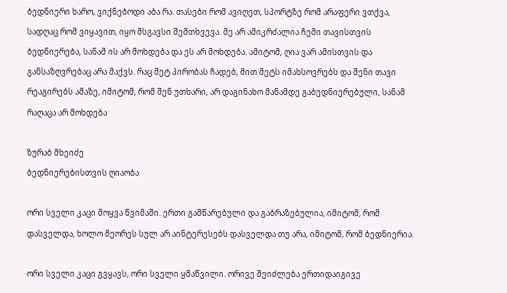ბედნიერი ხარო, ვიქნებოდი აბა რა. თასები რომ ავიღეთ, სპორტზე რომ არაფერი ვთქვა, სადღაც რომ ვიყავით, იყო მსგავსი შემთხვევა. მე არ ამიკრძალია ჩემი თავისთვის ბედნიერება, სანამ ის არ მოხდება და ეს არ მოხდება. ამიტომ, ღია ვარ ამისთვის და განსაზღვრებაც არა მაქვს. რაც მეტ პირობას ჩადებ, მით მეტს იმახსოვრებს და შენი თავი რეაგირებს ამაზე, იმიტომ, რომ შენ უთხარი, არ დაგინახო მანამდე გაბედნიერებული, სანამ რაღაცა არ მოხდება

ზურაბ მხეიძე
ბედნიერებისთვის ღიაობა

ორი სველი კაცი მოყვა წვიმაში. ერთი გამწარებული და გაბრაზებულია, იმიტომ, რომ დასველდა, ხოლო მეორეს სულ არ აინტერესებს დასველდა თუ არა, იმიტომ, რომ ბედნიერია.

ორი სველი კაცი გვყავს, ორი სველი ყმაწვილი. ორივე შეიძლება ერთიდაიგივე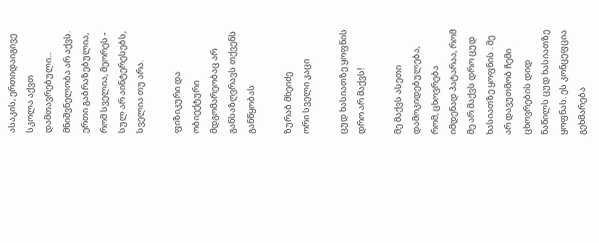ასაკის, ერთიდაიგივე სკოლა აქვთ დამთავრებული... მნიშვნელობა არ აქვს. ერთი გაბრაზებულია, რომ სველია, მეორეს - სულ არ აინტერესებს, სველია თუ არა.

ფიზიკური და ობიექტური მდგომარეობაც არ განსაზღვრავს თქვენს განწყობას

ზურაბ მხეიძე
ორი სველი კაცი

ცუდ ხასიათზე ყოფნის დრო არ მაქვს!

მე მაქვს ასეთი დამოკიდებულება, რომ, ცხოვრება იმდენად პატარაა, რომ მე არ მაქვს დრო ცუდ ხასიათზე ყოფნის . მე არ დავუთმობ ჩემი ცხოვრების დიდ ნაწილს ცუდ ხასიათზე ყოფნას. ეს კონცეფცია გეხმარება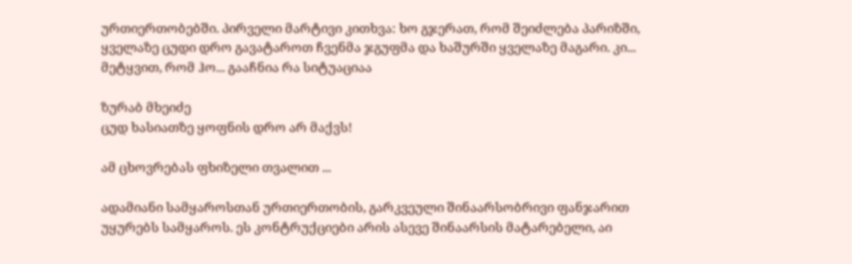ურთიერთობებში. პირველი მარტივი კითხვა: ხო გჯერათ, რომ შეიძლება პარიზში, ყველაზე ცუდი დრო გავატაროთ ჩვენმა ჯგუფმა და ხაშურში ყველაზე მაგარი. კი... მეტყვით, რომ ჰო... გააჩნია რა სიტუაციაა

ზურაბ მხეიძე
ცუდ ხასიათზე ყოფნის დრო არ მაქვს!

ამ ცხოვრებას ფხიზელი თვალით ...

ადამიანი სამყაროსთან ურთიერთობის, გარკვეული შინაარსობრივი ფანჯარით უყურებს სამყაროს. ეს კონტრუქციები არის ასევე შინაარსის მატარებელი, აი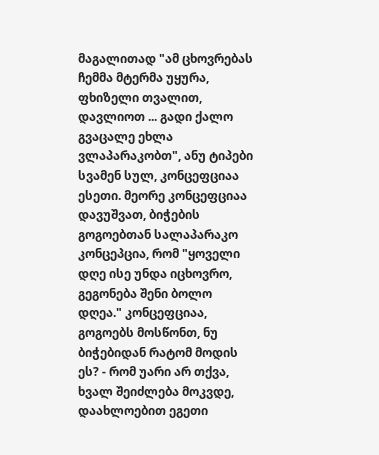მაგალითად "ამ ცხოვრებას ჩემმა მტერმა უყურა, ფხიზელი თვალით, დავლიოთ ... გადი ქალო გვაცალე ეხლა ვლაპარაკობთ", ანუ ტიპები სვამენ სულ, კონცეფციაა ესეთი. მეორე კონცეფციაა დავუშვათ, ბიჭების გოგოებთან სალაპარაკო კონცეპცია, რომ "ყოველი დღე ისე უნდა იცხოვრო, გეგონება შენი ბოლო დღეა." კონცეფციაა, გოგოებს მოსწონთ, ნუ ბიჭებიდან რატომ მოდის ეს? - რომ უარი არ თქვა, ხვალ შეიძლება მოკვდე, დაახლოებით ეგეთი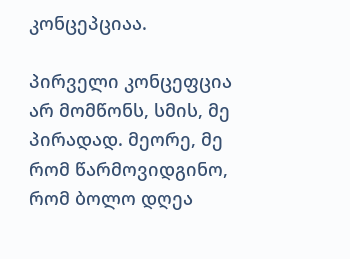კონცეპციაა.

პირველი კონცეფცია არ მომწონს, სმის, მე პირადად. მეორე, მე რომ წარმოვიდგინო, რომ ბოლო დღეა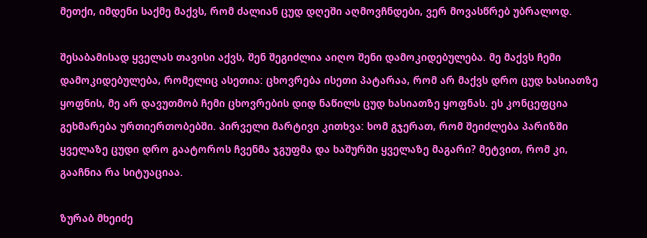მეთქი, იმდენი საქმე მაქვს, რომ ძალიან ცუდ დღეში აღმოვჩნდები, ვერ მოვასწრებ უბრალოდ.

შესაბამისად ყველას თავისი აქვს, შენ შეგიძლია აიღო შენი დამოკიდებულება. მე მაქვს ჩემი დამოკიდებულება, რომელიც ასეთია: ცხოვრება ისეთი პატარაა, რომ არ მაქვს დრო ცუდ ხასიათზე ყოფნის, მე არ დავუთმობ ჩემი ცხოვრების დიდ ნაწილს ცუდ ხასიათზე ყოფნას. ეს კონცეფცია გეხმარება ურთიერთობებში. პირველი მარტივი კითხვა: ხომ გჯერათ, რომ შეიძლება პარიზში ყველაზე ცუდი დრო გაატოროს ჩვენმა ჯგუფმა და ხაშურში ყველაზე მაგარი? მეტვით, რომ კი, გააჩნია რა სიტუაციაა.

ზურაბ მხეიძე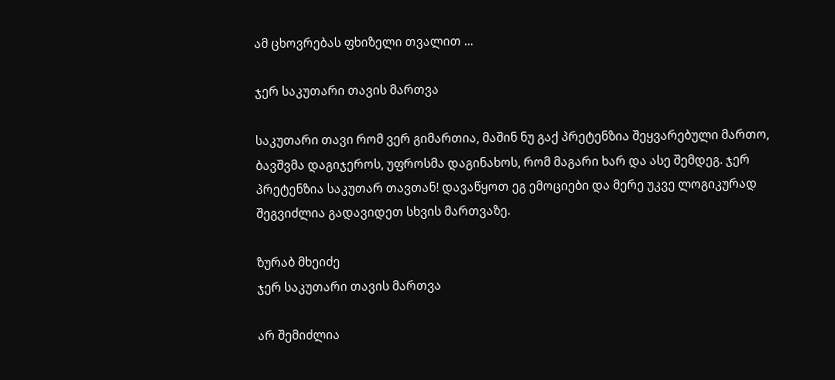ამ ცხოვრებას ფხიზელი თვალით ...

ჯერ საკუთარი თავის მართვა

საკუთარი თავი რომ ვერ გიმართია, მაშინ ნუ გაქ პრეტენზია შეყვარებული მართო, ბავშვმა დაგიჯეროს, უფროსმა დაგინახოს, რომ მაგარი ხარ და ასე შემდეგ. ჯერ პრეტენზია საკუთარ თავთან! დავაწყოთ ეგ ემოციები და მერე უკვე ლოგიკურად შეგვიძლია გადავიდეთ სხვის მართვაზე.

ზურაბ მხეიძე
ჯერ საკუთარი თავის მართვა

არ შემიძლია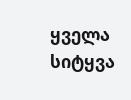ყველა სიტყვა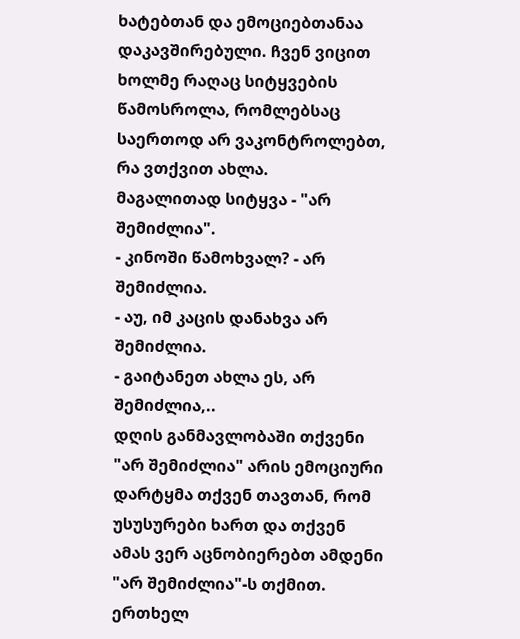ხატებთან და ემოციებთანაა დაკავშირებული. ჩვენ ვიცით ხოლმე რაღაც სიტყვების წამოსროლა, რომლებსაც საერთოდ არ ვაკონტროლებთ, რა ვთქვით ახლა.
მაგალითად სიტყვა - "არ შემიძლია".
- კინოში წამოხვალ? - არ შემიძლია.
- აუ, იმ კაცის დანახვა არ შემიძლია.
- გაიტანეთ ახლა ეს, არ შემიძლია,..
დღის განმავლობაში თქვენი "არ შემიძლია" არის ემოციური დარტყმა თქვენ თავთან, რომ უსუსურები ხართ და თქვენ ამას ვერ აცნობიერებთ ამდენი "არ შემიძლია"-ს თქმით.
ერთხელ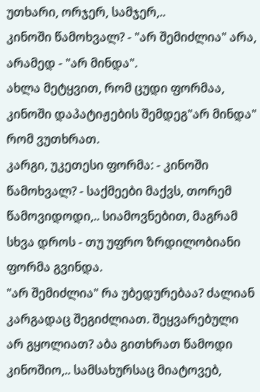უთხარი, ორჯერ, სამჯერ,..
კინოში წამოხვალ? - "არ შემიძლია" არა, არამედ - "არ მინდა".
ახლა მეტყვით, რომ ცუდი ფორმაა, კინოში დაპატიჟების შემდეგ"არ მინდა" რომ ვუთხრათ.
კარგი, უკეთესი ფორმა: - კინოში წამოხვალ? - საქმეები მაქვს, თორემ წამოვიდოდი,.. სიამოვნებით, მაგრამ სხვა დროს - თუ უფრო ზრდილობიანი ფორმა გვინდა.
"არ შემიძლია" რა უბედურებაა? ძალიან კარგადაც შეგიძლიათ. შეყვარებული არ გყოლიათ? აბა გითხრათ წამოდი კინოშიო,.. სამსახურსაც მიატოვებ,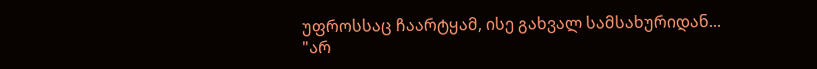უფროსსაც ჩაარტყამ, ისე გახვალ სამსახურიდან...
"არ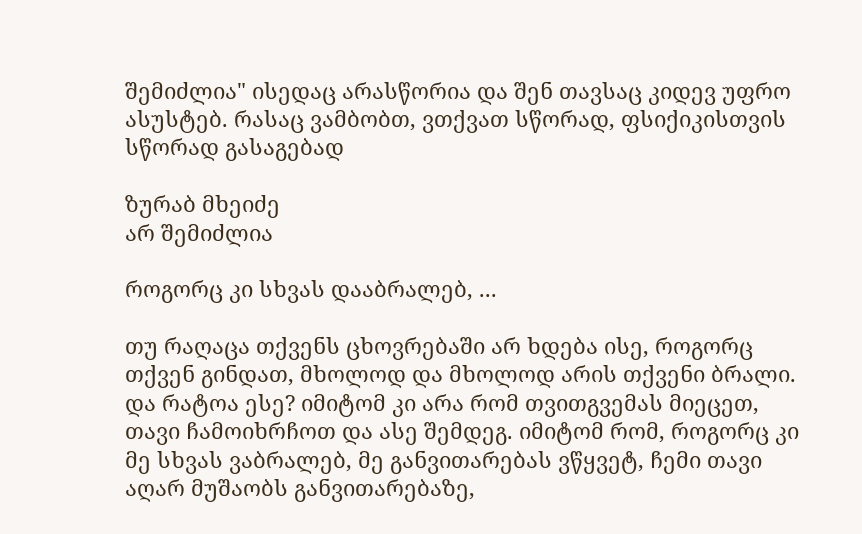შემიძლია" ისედაც არასწორია და შენ თავსაც კიდევ უფრო ასუსტებ. რასაც ვამბობთ, ვთქვათ სწორად, ფსიქიკისთვის სწორად გასაგებად

ზურაბ მხეიძე
არ შემიძლია

როგორც კი სხვას დააბრალებ, ...

თუ რაღაცა თქვენს ცხოვრებაში არ ხდება ისე, როგორც თქვენ გინდათ, მხოლოდ და მხოლოდ არის თქვენი ბრალი. და რატოა ესე? იმიტომ კი არა რომ თვითგვემას მიეცეთ, თავი ჩამოიხრჩოთ და ასე შემდეგ. იმიტომ რომ, როგორც კი მე სხვას ვაბრალებ, მე განვითარებას ვწყვეტ, ჩემი თავი აღარ მუშაობს განვითარებაზე,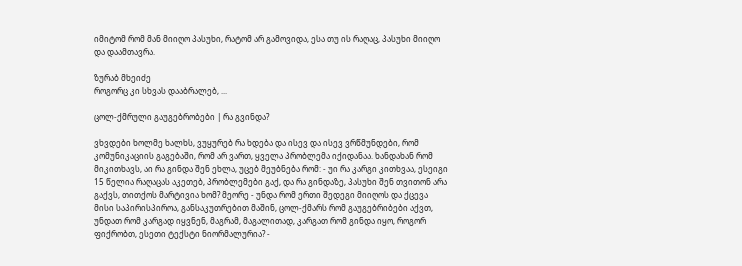იმიტომ რომ მან მიიღო პასუხი, რატომ არ გამოვიდა, ესა თუ ის რაღაც, პასუხი მიიღო და დაამთავრა.

ზურაბ მხეიძე
როგორც კი სხვას დააბრალებ, ...

ცოლ-ქმრული გაუგებრობები | რა გვინდა?

ვხვდები ხოლმე ხალხს, ვუყურებ რა ხდება და ისევ და ისევ ვრწმუნდები, რომ კომუნიკაციის გაგებაში, რომ არ ვართ, ყველა პრობლემა იქიდანაა. ხანდახან რომ მიკითხავს, აი რა გინდა შენ ეხლა, უცებ მეუბნება რომ: - უი რა კარგი კითხვაა, ესეიგი 15 წელია რაღაცას აკეთებ, პრობლემები გაქ, და რა გინდაზე, პასუხი შენ თვითონ არა გაქვს, თითქოს მარტივია ხომ? მეორე - უნდა რომ ერთი შედეგი მიიღოს და ქცევა მისი საპირისპიროა, განსაკუთრებით მაშინ, ცოლ-ქმარს რომ გაუგებრიბები აქვთ, უნდათ რომ კარგად იყვნენ, მაგრამ, მაგალითად, კარგათ რომ გინდა იყო, როგორ ფიქრობთ, ესეთი ტექსტი ნიორმალურია? -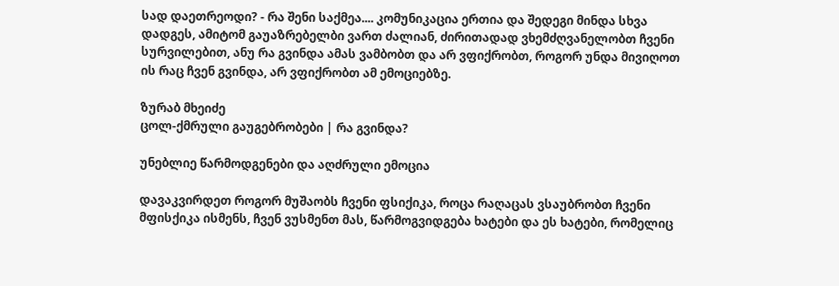სად დაეთრეოდი? - რა შენი საქმეა.... კომუნიკაცია ერთია და შედეგი მინდა სხვა დადგეს, ამიტომ გაუაზრებელბი ვართ ძალიან, ძირითადად ვხემძღვანელობთ ჩვენი სურვილებით, ანუ რა გვინდა ამას ვამბობთ და არ ვფიქრობთ, როგორ უნდა მივიღოთ ის რაც ჩვენ გვინდა, არ ვფიქრობთ ამ ემოციებზე.

ზურაბ მხეიძე
ცოლ-ქმრული გაუგებრობები | რა გვინდა?

უნებლიე წარმოდგენები და აღძრული ემოცია

დავაკვირდეთ როგორ მუშაობს ჩვენი ფსიქიკა, როცა რაღაცას ვსაუბრობთ ჩვენი მფისქიკა ისმენს, ჩვენ ვუსმენთ მას, წარმოგვიდგება ხატები და ეს ხატები, რომელიც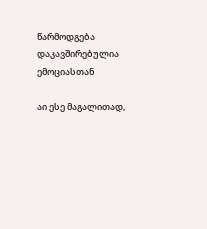წარმოდგება დაკავშირებულია ემოციასთან

აი ესე მაგალითად,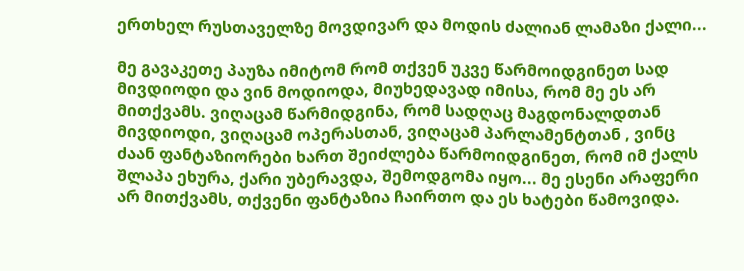ერთხელ რუსთაველზე მოვდივარ და მოდის ძალიან ლამაზი ქალი...

მე გავაკეთე პაუზა იმიტომ რომ თქვენ უკვე წარმოიდგინეთ სად მივდიოდი და ვინ მოდიოდა, მიუხედავად იმისა, რომ მე ეს არ მითქვამს. ვიღაცამ წარმიდგინა, რომ სადღაც მაგდონალდთან მივდიოდი, ვიღაცამ ოპერასთან, ვიღაცამ პარლამენტთან , ვინც ძაან ფანტაზიორები ხართ შეიძლება წარმოიდგინეთ, რომ იმ ქალს შლაპა ეხურა, ქარი უბერავდა, შემოდგომა იყო... მე ესენი არაფერი არ მითქვამს, თქვენი ფანტაზია ჩაირთო და ეს ხატები წამოვიდა.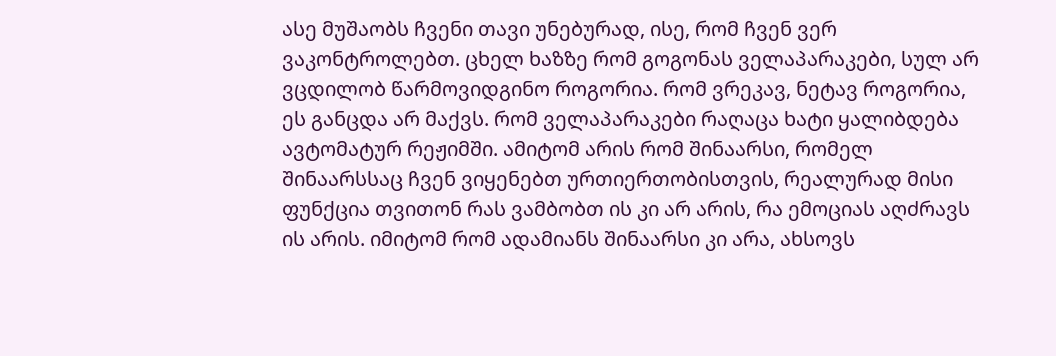ასე მუშაობს ჩვენი თავი უნებურად, ისე, რომ ჩვენ ვერ ვაკონტროლებთ. ცხელ ხაზზე რომ გოგონას ველაპარაკები, სულ არ ვცდილობ წარმოვიდგინო როგორია. რომ ვრეკავ, ნეტავ როგორია, ეს განცდა არ მაქვს. რომ ველაპარაკები რაღაცა ხატი ყალიბდება ავტომატურ რეჟიმში. ამიტომ არის რომ შინაარსი, რომელ შინაარსსაც ჩვენ ვიყენებთ ურთიერთობისთვის, რეალურად მისი ფუნქცია თვითონ რას ვამბობთ ის კი არ არის, რა ემოციას აღძრავს ის არის. იმიტომ რომ ადამიანს შინაარსი კი არა, ახსოვს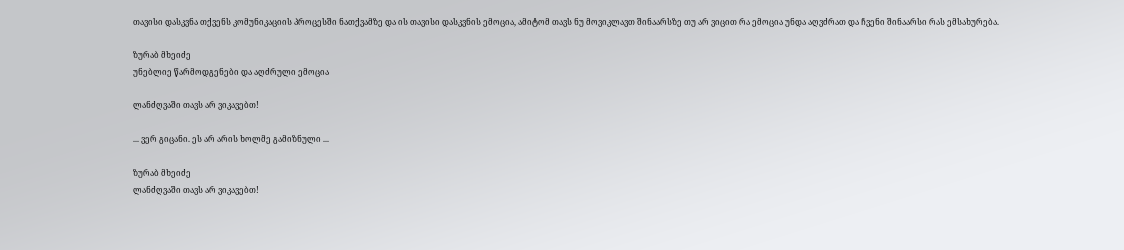თავისი დასკვნა თქვენს კომუნიკაციის პროცესში ნათქვამზე და ის თავისი დასკვნის ემოცია, ამიტომ თავს ნუ მოვიკლავთ შინაარსზე თუ არ ვიცით რა ემოცია უნდა აღვძრათ და ჩვენი შინაარსი რას ემსახურება.

ზურაბ მხეიძე
უნებლიე წარმოდგენები და აღძრული ემოცია

ლანძღვაში თავს არ ვიკავებთ!

... ვერ გიცანი. ეს არ არის ხოლმე გამიზნული ...

ზურაბ მხეიძე
ლანძღვაში თავს არ ვიკავებთ!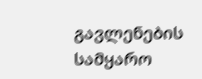გავლენების სამყარო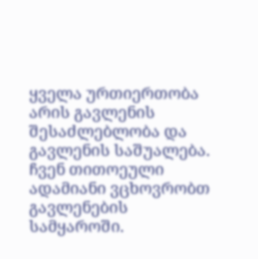ყველა ურთიერთობა არის გავლენის შესაძლებლობა და გავლენის საშუალება. ჩვენ თითოეული ადამიანი ვცხოვრობთ გავლენების სამყაროში.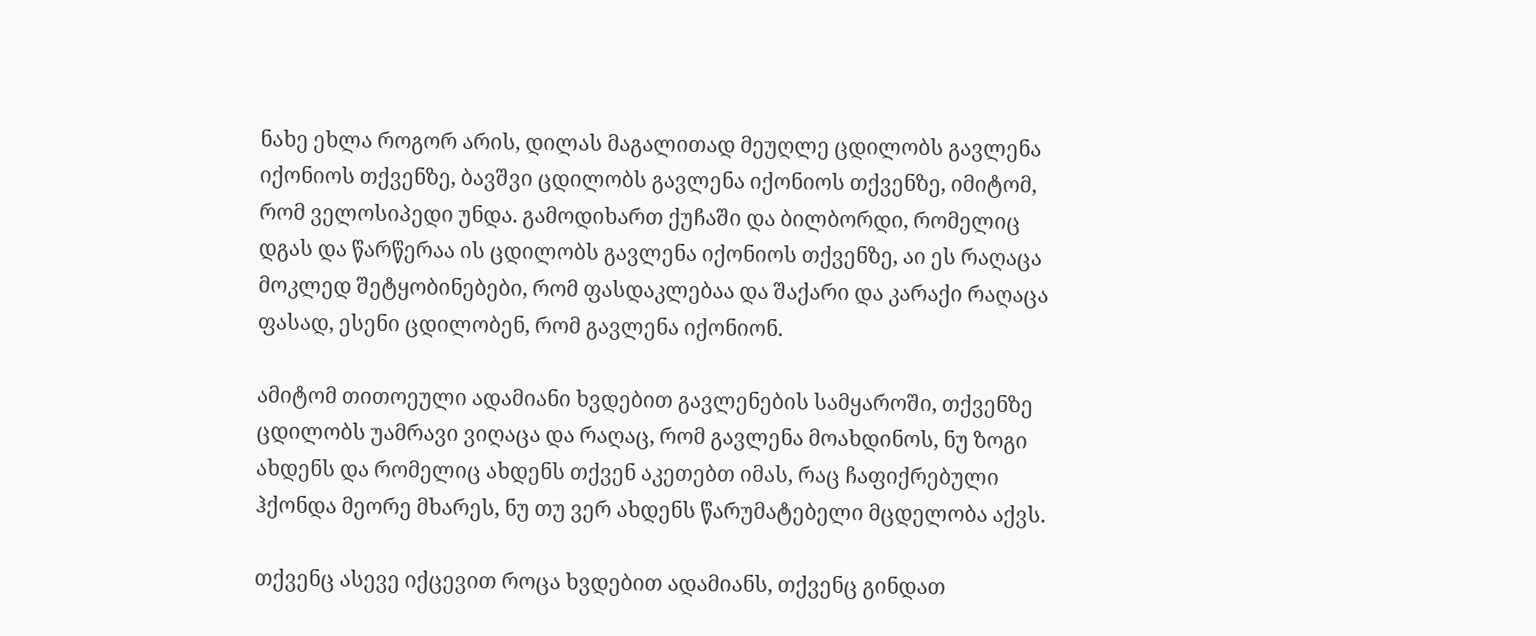ნახე ეხლა როგორ არის, დილას მაგალითად მეუღლე ცდილობს გავლენა იქონიოს თქვენზე, ბავშვი ცდილობს გავლენა იქონიოს თქვენზე, იმიტომ, რომ ველოსიპედი უნდა. გამოდიხართ ქუჩაში და ბილბორდი, რომელიც დგას და წარწერაა ის ცდილობს გავლენა იქონიოს თქვენზე, აი ეს რაღაცა მოკლედ შეტყობინებები, რომ ფასდაკლებაა და შაქარი და კარაქი რაღაცა ფასად, ესენი ცდილობენ, რომ გავლენა იქონიონ.

ამიტომ თითოეული ადამიანი ხვდებით გავლენების სამყაროში, თქვენზე ცდილობს უამრავი ვიღაცა და რაღაც, რომ გავლენა მოახდინოს, ნუ ზოგი ახდენს და რომელიც ახდენს თქვენ აკეთებთ იმას, რაც ჩაფიქრებული ჰქონდა მეორე მხარეს, ნუ თუ ვერ ახდენს წარუმატებელი მცდელობა აქვს.

თქვენც ასევე იქცევით როცა ხვდებით ადამიანს, თქვენც გინდათ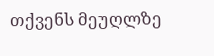თქვენს მეუღლზე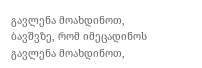გავლენა მოახდინოთ, ბავშვზე, რომ იმეცადინოს გავლენა მოახდინოთ,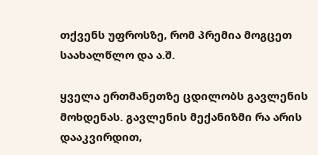თქვენს უფროსზე, რომ პრემია მოგცეთ საახალწლო და ა.შ.

ყველა ერთმანეთზე ცდილობს გავლენის მოხდენას. გავლენის მექანიზმი რა არის დააკვირდით,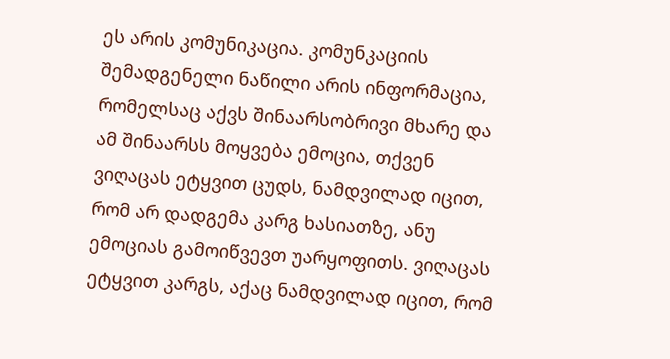ეს არის კომუნიკაცია. კომუნკაციის შემადგენელი ნაწილი არის ინფორმაცია, რომელსაც აქვს შინაარსობრივი მხარე და ამ შინაარსს მოყვება ემოცია, თქვენ ვიღაცას ეტყვით ცუდს, ნამდვილად იცით, რომ არ დადგემა კარგ ხასიათზე, ანუ ემოციას გამოიწვევთ უარყოფითს. ვიღაცას ეტყვით კარგს, აქაც ნამდვილად იცით, რომ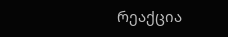რეაქცია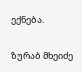ექნება.

ზურაბ მხეიძე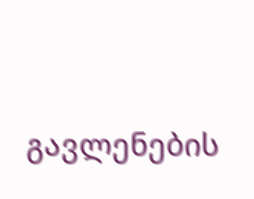გავლენების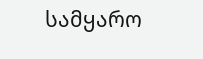სამყარო